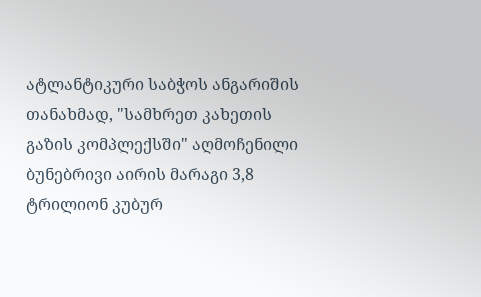ატლანტიკური საბჭოს ანგარიშის თანახმად, "სამხრეთ კახეთის გაზის კომპლექსში" აღმოჩენილი ბუნებრივი აირის მარაგი 3,8 ტრილიონ კუბურ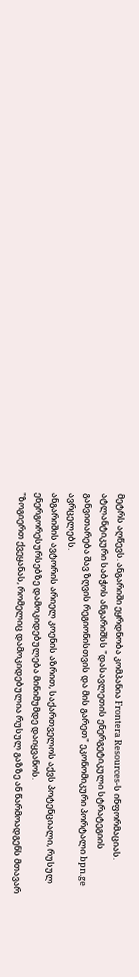მეტრს აღწევს. ანგარიში ეყრდნობა კომპანია Frontera Resources-ს ინფორმაციას.
ატლანტიკური საბჭოს ანგარიშსს "დასავლეთის ენერგეტიკული სტრატეგიის განვითარება შავ ზღვის რეგიონისთვის და მის გარეთ" ეკონომიკური პორტალი bpn.ge ავრცელებს.
ანგარიშის ავტორის არიელ კოენის აზრით, საქართველოს აქვს პოტენციალი, რუსულ ენერგორესურსებზე დამოკიდებულება მინიმუმდე დაიყვანოს.
"ზოგიერთ ქვეყანას, რომელიც დამოკიდებულია რუსულ გაზზე ან წარმოადგენს მთავარ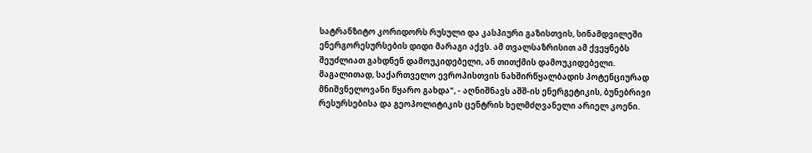სატრანზიტო კორიდორს რუსული და კასპიური გაზისთვის, სინამდვილეში ენერგორესურსების დიდი მარაგი აქვს. ამ თვალსაზრისით ამ ქვეყნებს შეუძლიათ გახდნენ დამოუკიდებელი, ან თითქმის დამოუკიდებელი. მაგალითად, საქართველო ევროპისთვის ნახშირწყალბადის პოტენციურად მნიშვნელოვანი წყარო გახდა", - აღნიშნავს აშშ-ის ენერგეტიკის, ბუნებრივი რესურსებისა და გეოპოლიტიკის ცენტრის ხელმძღვანელი არიელ კოენი.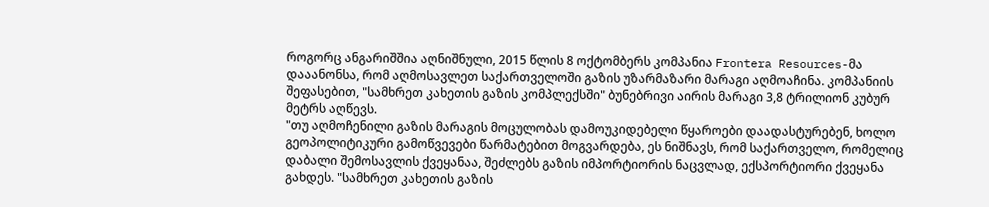როგორც ანგარიშშია აღნიშნული, 2015 წლის 8 ოქტომბერს კომპანია Frontera Resources-მა დააანონსა, რომ აღმოსავლეთ საქართველოში გაზის უზარმაზარი მარაგი აღმოაჩინა. კომპანიის შეფასებით, "სამხრეთ კახეთის გაზის კომპლექსში" ბუნებრივი აირის მარაგი 3,8 ტრილიონ კუბურ მეტრს აღწევს.
"თუ აღმოჩენილი გაზის მარაგის მოცულობას დამოუკიდებელი წყაროები დაადასტურებენ, ხოლო გეოპოლიტიკური გამოწვევები წარმატებით მოგვარდება, ეს ნიშნავს, რომ საქართველო, რომელიც დაბალი შემოსავლის ქვეყანაა, შეძლებს გაზის იმპორტიორის ნაცვლად, ექსპორტიორი ქვეყანა გახდეს. "სამხრეთ კახეთის გაზის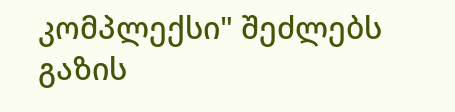კომპლექსი" შეძლებს გაზის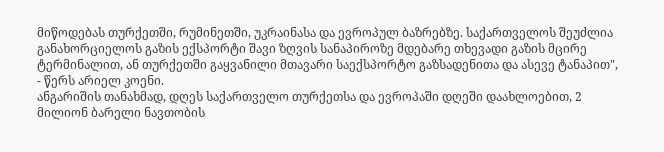მიწოდებას თურქეთში, რუმინეთში, უკრაინასა და ევროპულ ბაზრებზე. საქართველოს შეუძლია განახორციელოს გაზის ექსპორტი შავი ზღვის სანაპიროზე მდებარე თხევადი გაზის მცირე ტერმინალით, ან თურქეთში გაყვანილი მთავარი საექსპორტო გაზსადენითა და ასევე ტანაპით", - წერს არიელ კოენი.
ანგარიშის თანახმად, დღეს საქართველო თურქეთსა და ევროპაში დღეში დაახლოებით, 2 მილიონ ბარელი ნავთობის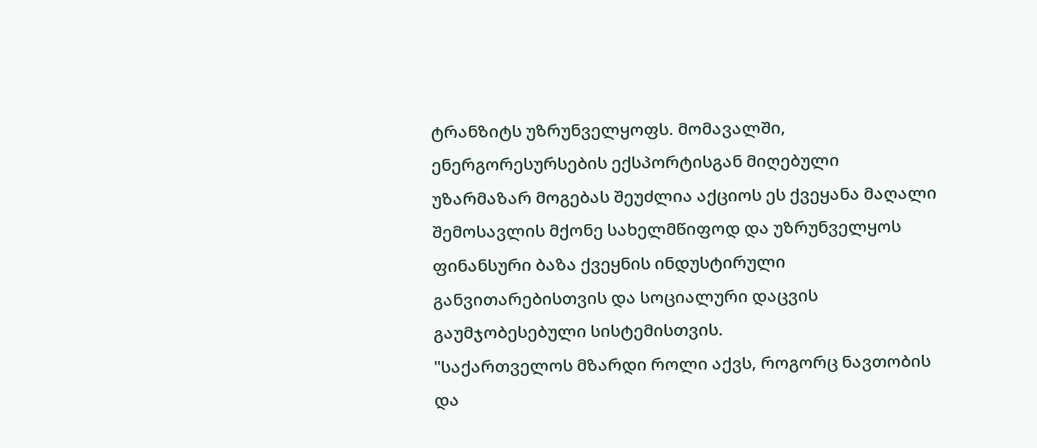ტრანზიტს უზრუნველყოფს. მომავალში, ენერგორესურსების ექსპორტისგან მიღებული უზარმაზარ მოგებას შეუძლია აქციოს ეს ქვეყანა მაღალი შემოსავლის მქონე სახელმწიფოდ და უზრუნველყოს ფინანსური ბაზა ქვეყნის ინდუსტირული განვითარებისთვის და სოციალური დაცვის გაუმჯობესებული სისტემისთვის.
"საქართველოს მზარდი როლი აქვს, როგორც ნავთობის და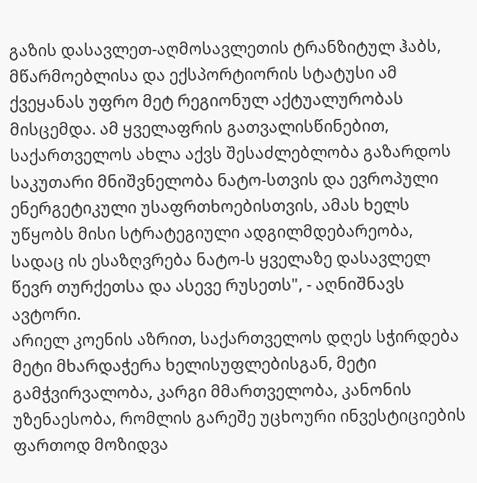გაზის დასავლეთ-აღმოსავლეთის ტრანზიტულ ჰაბს, მწარმოებლისა და ექსპორტიორის სტატუსი ამ ქვეყანას უფრო მეტ რეგიონულ აქტუალურობას მისცემდა. ამ ყველაფრის გათვალისწინებით, საქართველოს ახლა აქვს შესაძლებლობა გაზარდოს საკუთარი მნიშვნელობა ნატო-სთვის და ევროპული ენერგეტიკული უსაფრთხოებისთვის, ამას ხელს უწყობს მისი სტრატეგიული ადგილმდებარეობა, სადაც ის ესაზღვრება ნატო-ს ყველაზე დასავლელ წევრ თურქეთსა და ასევე რუსეთს", - აღნიშნავს ავტორი.
არიელ კოენის აზრით, საქართველოს დღეს სჭირდება მეტი მხარდაჭერა ხელისუფლებისგან, მეტი გამჭვირვალობა, კარგი მმართველობა, კანონის უზენაესობა, რომლის გარეშე უცხოური ინვესტიციების ფართოდ მოზიდვა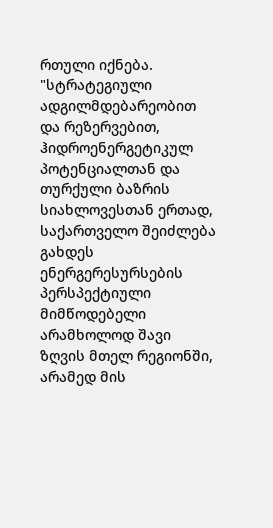რთული იქნება.
"სტრატეგიული ადგილმდებარეობით და რეზერვებით, ჰიდროენერგეტიკულ პოტენციალთან და თურქული ბაზრის სიახლოვესთან ერთად, საქართველო შეიძლება გახდეს ენერგერესურსების პერსპექტიული მიმწოდებელი არამხოლოდ შავი ზღვის მთელ რეგიონში, არამედ მის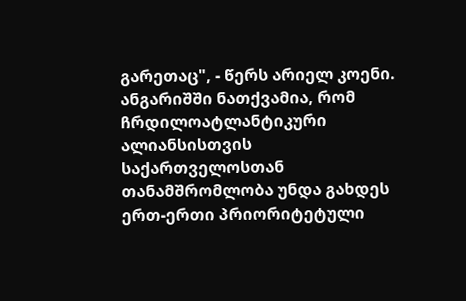გარეთაც", - წერს არიელ კოენი.
ანგარიშში ნათქვამია, რომ ჩრდილოატლანტიკური ალიანსისთვის საქართველოსთან თანამშრომლობა უნდა გახდეს ერთ-ერთი პრიორიტეტული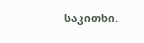საკითხი.